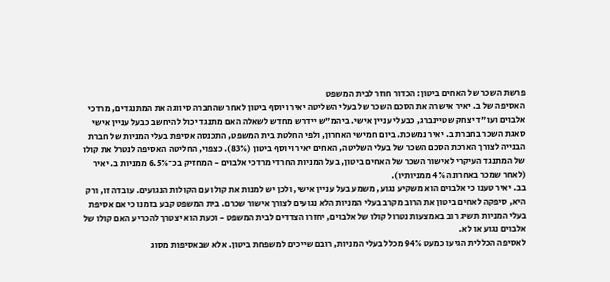פרשת השכר של האחים ביטון: הכדור חוזר לבית המשפט
האסיפה של ב. יאיר אישרה את הסכם השכר של בעלי השליטה יאיר ויוסף ביטון לאחר שהחברה סיווגה את המתנגדים, מרדכי אלבוים ועו"ד יצחק שטיינברג, כבעלי עניין אישי. ביהמ"ש יידרש מחדש לשאלה האם מתנגד יכול להיחשב כבעל עניין אישי
סאגת השכר בחברת ב. יאיר נמשכת. ביום חמישי האחרון, ולפי החלטת בית המשפט, התכנסה אסיפת בעלי המניות של חברת הבנייה לצורך הארכת הסכם השכר של בעלי השליטה, האחים יאיר ויוסף ביטון (83%). כצפוי, החליטה האסיפה לנטרל את קולו של המתנגד העיקרי לאישור השכר של האחים ביטון, בעל המניות החרדי מרדכי אלבוים - המחזיק בכ־6.5% ממניות ב. יאיר (לאחר שמכר באחרונה 4% ממניותיו).
בב. יאיר טענו כי אלבוים הוא משקיע נגוע, משמע בעל עניין אישי, ולכן יש למנות את קולו עם הקולות הנגועים. עובדה זו, ורק היא, סיפקה לאחים ביטון את הרוב מקרב בעלי המניות הלא נגועים לצורך אישור שכרם. בית המשפט קבע בזמנו כי אם אסיפת בעלי המניות תשיג רוב באמצעות נטרול קולו של אלבוים, יחזרו הצדדים לבית המשפט - וכעת הוא יצטרך להכריע האם קולו של אלבוים נגוע או לא.
לאסיפה הכללית הגיעו כמעט 94% מכלל בעלי המניות, רובם שייכים למשפחת ביטון. אלא שבאסיפות מסוג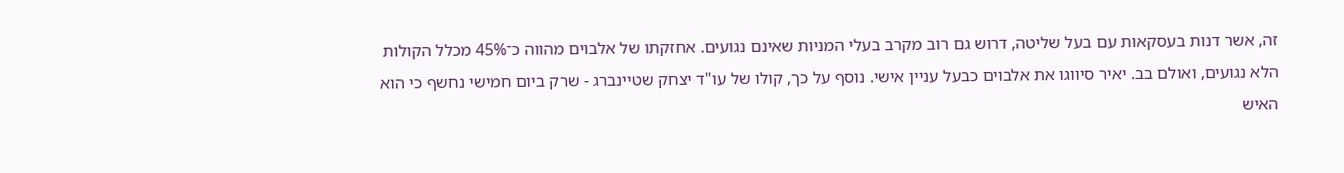זה, אשר דנות בעסקאות עם בעל שליטה, דרוש גם רוב מקרב בעלי המניות שאינם נגועים. אחזקתו של אלבוים מהווה כ־45% מכלל הקולות הלא נגועים, ואולם בב. יאיר סיווגו את אלבוים כבעל עניין אישי. נוסף על כך, קולו של עו"ד יצחק שטיינברג - שרק ביום חמישי נחשף כי הוא האיש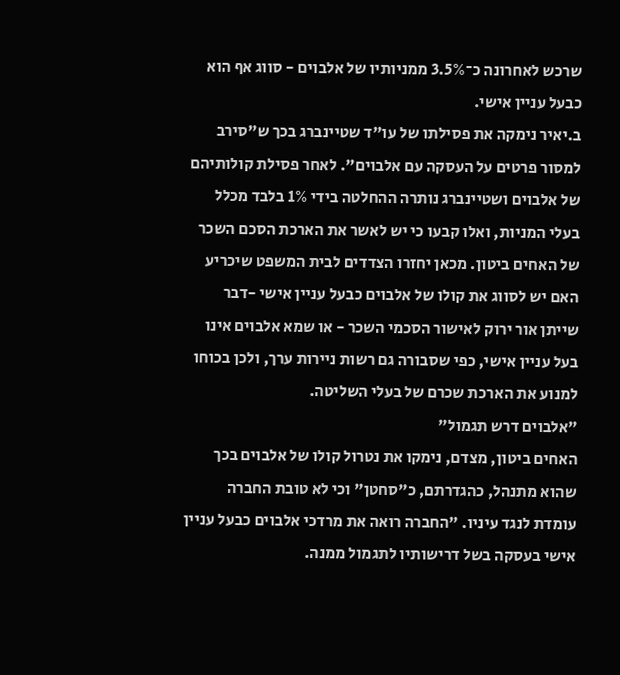שרכש לאחרונה כ־3.5% ממניותיו של אלבוים - סווג אף הוא כבעל עניין אישי.
ב.יאיר נימקה את פסילתו של עו"ד שטיינברג בכך ש"סירב למסור פרטים על העסקה עם אלבוים". לאחר פסילת קולותיהם של אלבוים ושטיינברג נותרה ההחלטה בידי 1% בלבד מכלל בעלי המניות, ואלו קבעו כי יש לאשר את הארכת הסכם השכר של האחים ביטון. מכאן יחזרו הצדדים לבית המשפט שיכריע האם יש לסווג את קולו של אלבוים כבעל עניין אישי -דבר שייתן אור ירוק לאישור הסכמי השכר - או שמא אלבוים אינו בעל עניין אישי, כפי שסבורה גם רשות ניירות ערך, ולכן בכוחו למנוע את הארכת שכרם של בעלי השליטה.
"אלבוים דרש תגמול"
האחים ביטון, מצדם, נימקו את נטרול קולו של אלבוים בכך שהוא מתנהל, כהגדרתם, כ"סחטן" וכי לא טובת החברה עומדת לנגד עיניו. "החברה רואה את מרדכי אלבוים כבעל עניין אישי בעסקה בשל דרישותיו לתגמול ממנה.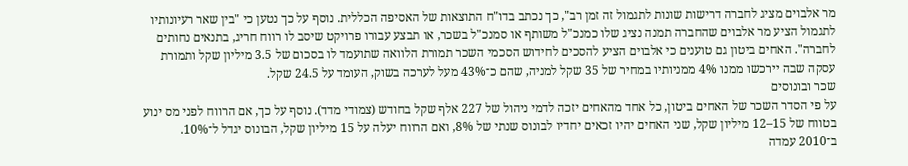מר אלבוים מציג לחברה דרישות שונות לתגמול זה זמן רב", כך נכתב בדו"ח התוצאות של האסיפה הכללית. נוסף על כך נטען כי "בין שאר רעיונותיו לתגמול הציע מר אלבוים שהחברה תמנה נציג שלו כמנכ"ל משותף או סמנכ"ל בשכר, או תבצע עבורו פרויקט שיסב לו רווח חריג, בתנאים נחותים לחברה". האחים ביטון גם טוענים כי אלבוים הציע להסכים לחידוש הסכמי השכר תמורת הלוואה שתועמד לו בסכום של 3.5 מיליון שקל ותמורת עסקה שבה יירכשו ממנו 4% ממניותיו במחיר של 35 שקל למניה, שהם כ־43% מעל לערכה בשוק, העומד על 24.5 שקל.
שכר ובונוסים
על פי הסדר השכר של האחים ביטון, כל אחד מהאחים יזכה לדמי ניהול של 227 אלף שקל בחודש (צמודי מדד). נוסף על כך, אם הרווח לפני מס ינוע בטווח של 15–12 מיליון שקל, שני האחים יהיו זכאים יחדיו לבונוס שנתי של 8%, ואם הרווח יעלה על 15 מיליון שקל, הבונוס יגדל ל־10%. ב־2010 עמדה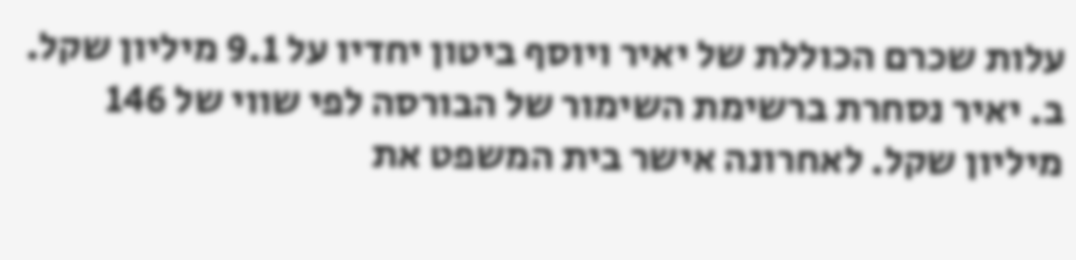עלות שכרם הכוללת של יאיר ויוסף ביטון יחדיו על 9.1 מיליון שקל.
ב. יאיר נסחרת ברשימת השימור של הבורסה לפי שווי של 146 מיליון שקל. לאחרונה אישר בית המשפט את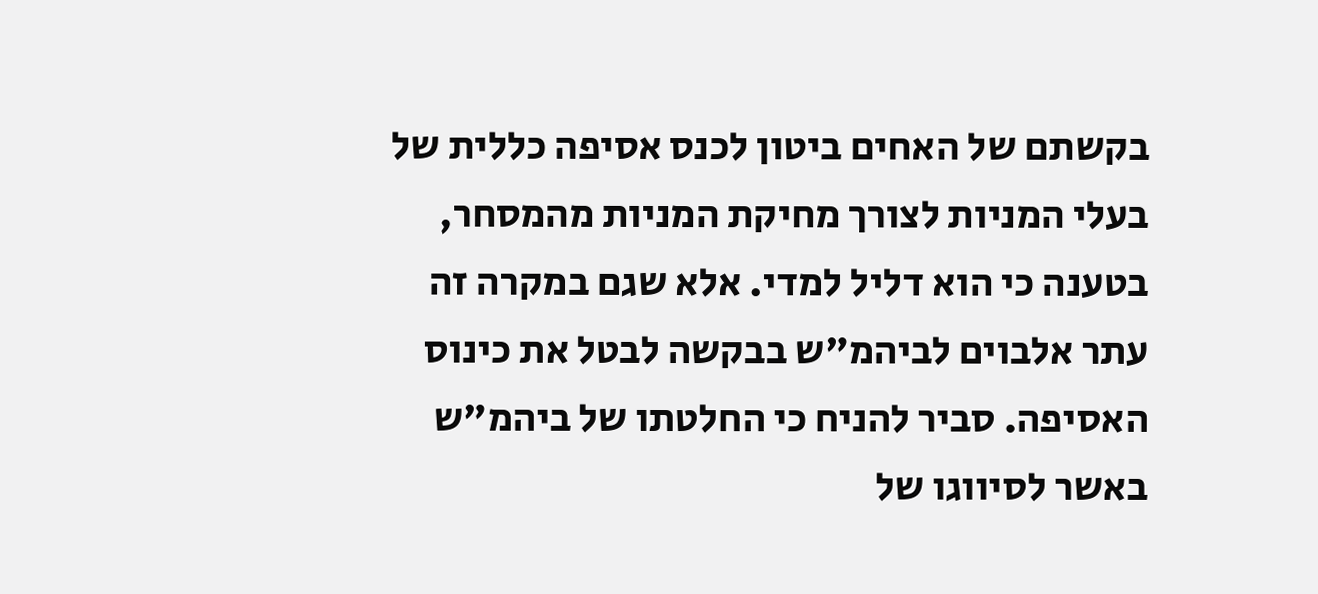בקשתם של האחים ביטון לכנס אסיפה כללית של בעלי המניות לצורך מחיקת המניות מהמסחר, בטענה כי הוא דליל למדי. אלא שגם במקרה זה עתר אלבוים לביהמ"ש בבקשה לבטל את כינוס האסיפה. סביר להניח כי החלטתו של ביהמ"ש באשר לסיווגו של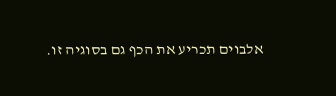אלבוים תכריע את הכף גם בסוגיה זו.